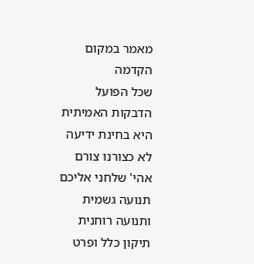מאמר במקום הקדמה
שכל הפועל
הדבקות האמיתית היא בחינת ידיעה
לא כצורנו צורם
אהי' שלחני אליכם
תנועה גשמית ותנועה רוחנית
תיקון כלל ופרט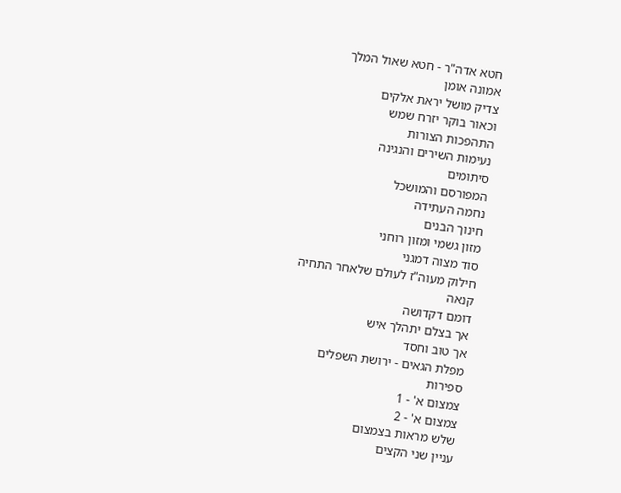חטא אדה"ר - חטא שאול המלך
אמונה אומן
צדיק מושל יראת אלקים
וכאור בוקר יזרח שמש
התהפכות הצורות
נעימות השירים והנגינה
סיתומים
המפורסם והמושכל
נחמה העתידה
חינוך הבנים
מזון גשמי ומזון רוחני
סוד מצוה דמגני
חילוק מעוה"ז לעולם שלאחר התחיה
קנאה
דומם דקדושה
אך בצלם יתהלך איש
אך טוב וחסד
מפלת הגאים - ירושת השפלים
ספירות
צמצום א' - 1
צמצום א' - 2
שלש מראות בצמצום
עניין שני הקצים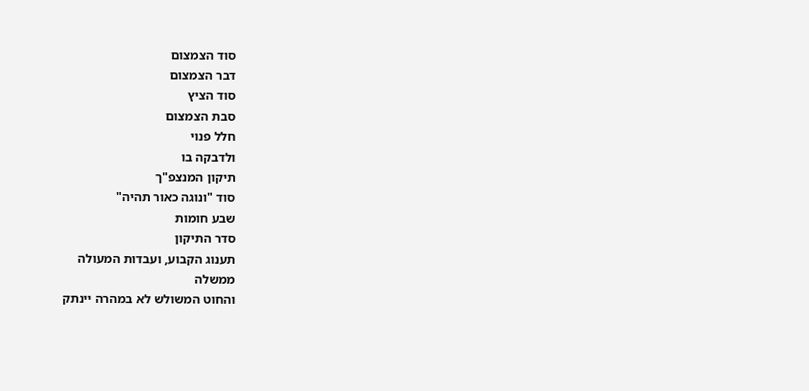סוד הצמצום
דבר הצמצום
סוד הציץ
סבת הצמצום
חלל פנוי
ולדבקה בו
תיקון המנצפ"ך
סוד "ונוגה כאור תהיה"
שבע חומות
סדר התיקון
תענוג הקבוע, ועבדות המעולה
ממשלה
והחוט המשולש לא במהרה יינתק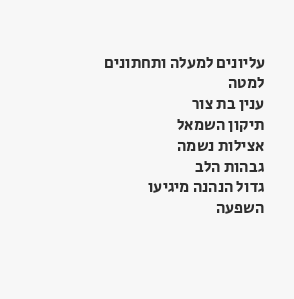עליונים למעלה ותחתונים למטה
ענין בת צור
תיקון השמאל
אצילות נשמה
גבהות הלב
גדול הנהנה מיגיעו
השפעה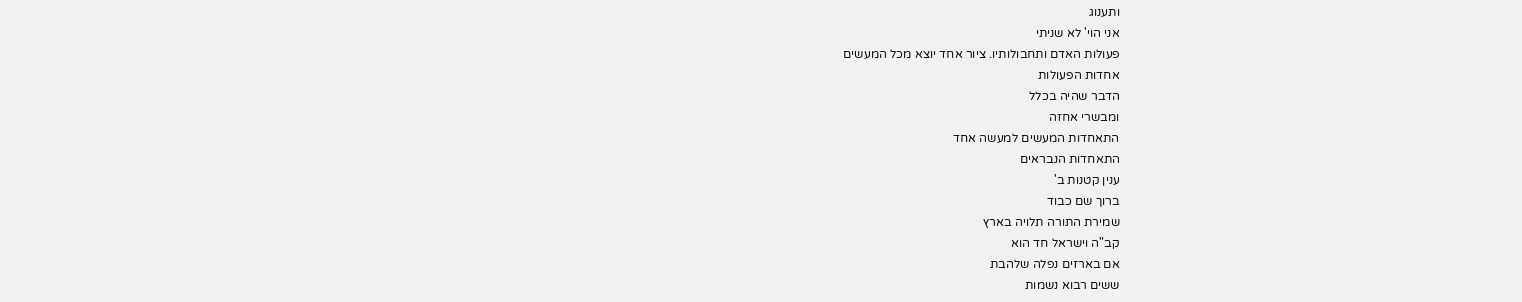ותענוג
אני הוי' לא שניתי
פעולות האדם ותחבולותיו. ציור אחד יוצא מכל המעשים
אחדות הפעולות
הדבר שהיה בכלל
ומבשרי אחזה
התאחדות המעשים למעשה אחד
התאחדות הנבראים
ענין קטנות ב'
ברוך שם כבוד
שמירת התורה תלויה בארץ
קב"ה וישראל חד הוא
אם בארזים נפלה שלהבת
ששים רבוא נשמות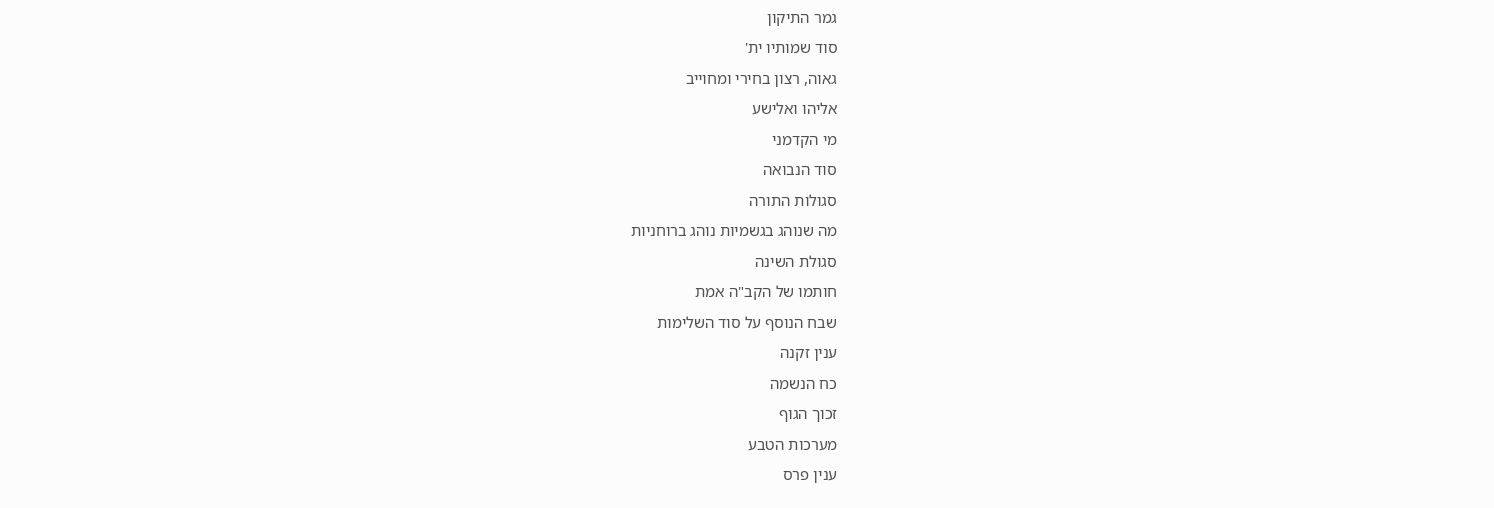גמר התיקון
סוד שמותיו ית'
גאוה, רצון בחירי ומחוייב
אליהו ואלישע
מי הקדמני
סוד הנבואה
סגולות התורה
מה שנוהג בגשמיות נוהג ברוחניות
סגולת השינה
חותמו של הקב"ה אמת
שבח הנוסף על סוד השלימות
ענין זקנה
כח הנשמה
זכוך הגוף
מערכות הטבע
ענין פרס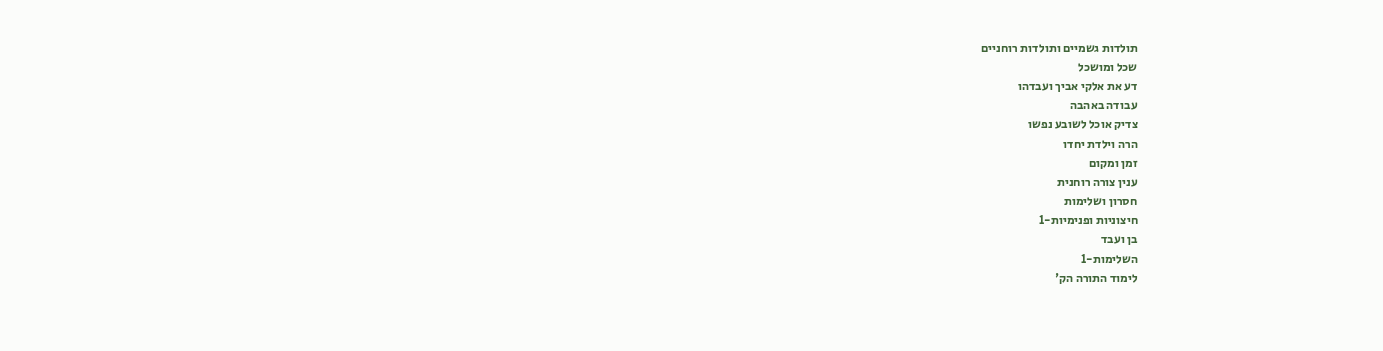תולדות גשמיים ותולדות רוחניים
שכל ומושכל
דע את אלקי אביך ועבדהו
עבודה באהבה
צדיק אוכל לשובע נפשו
הרה וילדת יחדו
זמן ומקום
ענין צורה רוחנית
חסרון ושלימות
חיצוניות ופנימיות-1
בן ועבד
השלימות-1
לימוד התורה הק'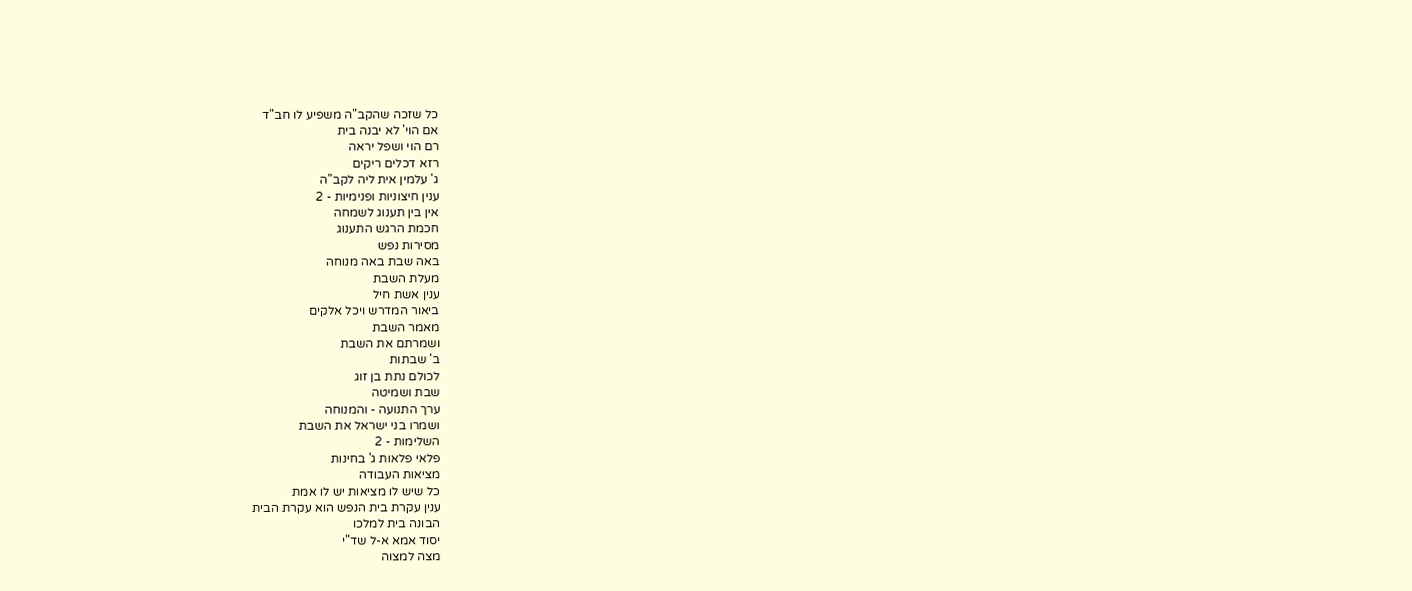כל שזכה שהקב"ה משפיע לו חב"ד
אם הוי' לא יבנה בית
רם הוי ושפל יראה
רזא דכלים ריקים
ג' עלמין אית ליה לקב"ה
ענין חיצוניות ופנימיות - 2
אין בין תענוג לשמחה
חכמת הרגש התענוג
מסירות נפש
באה שבת באה מנוחה
מעלת השבת
ענין אשת חיל
ביאור המדרש ויכל אלקים
מאמר השבת
ושמרתם את השבת
ב' שבתות
לכולם נתת בן זוג
שבת ושמיטה
ערך התנועה - והמנוחה
ושמרו בני ישראל את השבת
השלימות - 2
פלאי פלאות ג' בחינות
מציאות העבודה
כל שיש לו מציאות יש לו אמת
ענין עקרת בית הנפש הוא עקרת הבית
הבונה בית למלכו
יסוד אמא א-ל שד"י
מצה למצוה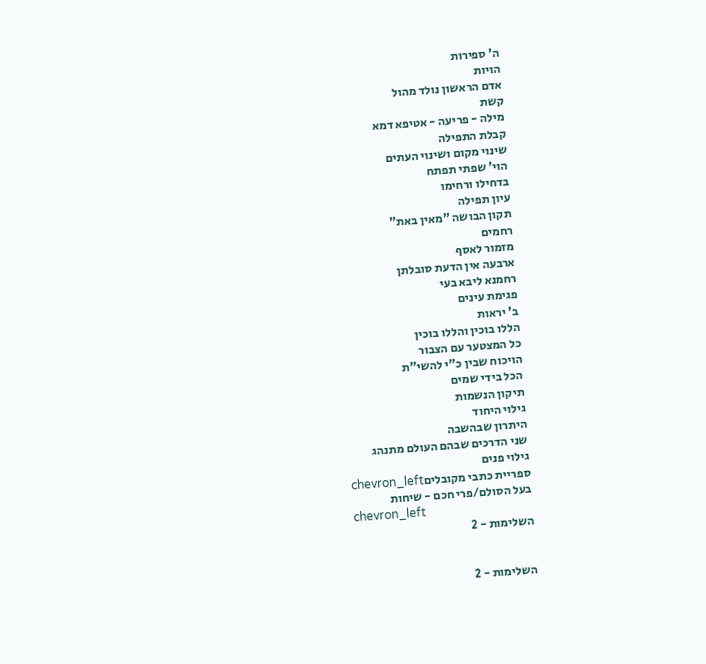ה' ספירות
הויות
אדם הראשון נולד מהול
קשת
מילה - פריעה - אטיפא דמא
קבלת התפילה
שינוי מקום ושינוי העתים
הוי' שפתי תפתח
בדחילו ורחימו
עיון תפילה
תקון הבושה "מאין באת"
רחמים
מזמור לאסף
ארבעה אין הדעת סובלתן
רחמנא ליבא בעי
פגימת עינים
ב' יראות
הללו בוכין והללו בוכין
כל המצטער עם הצבור
הויכוח שבין כ"י להשי"ת
הכל בידי שמים
תיקון הנשמות
גילוי היחוד
היתרון שבהשבה
שני הדרכים שבהם העולם מתנהג
גילוי פנים
ספריית כתבי מקובליםchevron_left
בעל הסולם/פרי חכם - שיחות
chevron_left
השלימות - 2


השלימות - 2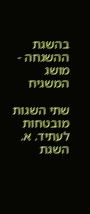בהשגת ההשגחה - מושג המשגיח

שתי השגות מובטחות לעתיד. א. השגת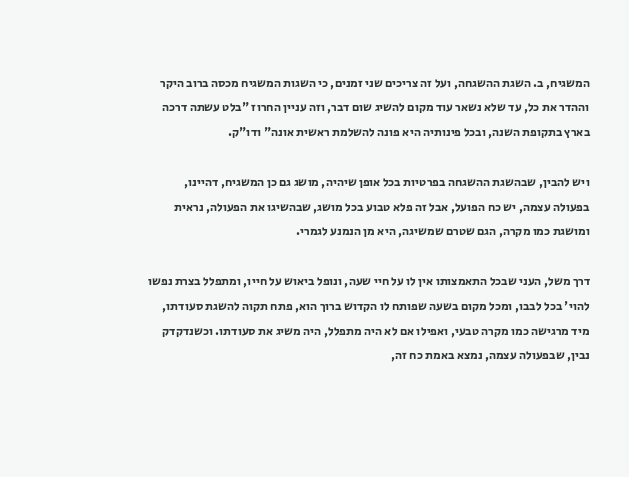המשגיח, ב. השגת ההשגחה, ועל זה צריכים שני זמנים, כי השגות המשגיח מכסה ברוב היקר וההדר את כל, עד שלא נשאר עוד מקום להשיג שום דבר, וזה עניין החרוז "בלט עשתה דרכה בארץ בתקופת השנה, ובכל פינותיה היא פונה להשלמת ראשית אונה" ודו"ק.

ויש להבין, שבהשגת ההשגחה בפרטיות בכל אופן שיהיה, מושג גם כן המשגיח, דהיינו, בפעולה עצמה, יש כח הפועל, אבל זה פלא טבוע בכל מושג, שבהשיגו את הפעולה, נראית ומושגת כמו מקרה, הגם שטרם שמשיגה, היא מן הנמנע לגמרי.

דרך משל, העני שבכל התאמצותו אין לו על חיי שעה, ונופל ביאוש על חייו, ומתפלל בצרת נפשו להוי' בכל לבבו, ומכל מקום בשעה שפותח לו הקדוש ברוך הוא, פתח תקוה להשגת סעודתו, מיד מרגישה כמו מקרה טבעי, ואפילו אם לא היה מתפלל, היה משיג את סעודתו. וכשנדקדק נבין, שבפעולה עצמה, נמצא באמת כח זה,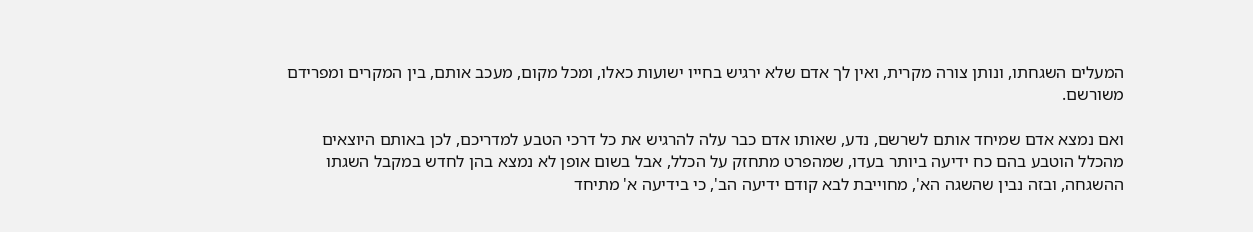המעלים השגחתו, ונותן צורה מקרית, ואין לך אדם שלא ירגיש בחייו ישועות כאלו, ומכל מקום, מעכב אותם, בין המקרים ומפרידם משורשם.

ואם נמצא אדם שמיחד אותם לשרשם, נדע, שאותו אדם כבר עלה להרגיש את כל דרכי הטבע למדריכם, לכן באותם היוצאים מהכלל הוטבע בהם כח ידיעה ביותר בעדו, שמהפרט מתחזק על הכלל, אבל בשום אופן לא נמצא בהן לחדש במקבל השגתו ההשגחה, ובזה נבין שהשגה הא', מחוייבת לבא קודם ידיעה הב', כי בידיעה א' מתיחד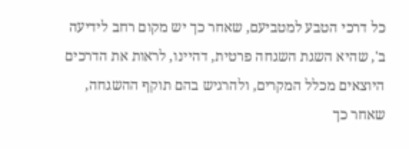כל דרכי הטבע למטביעם, שאחר כך יש מקום רחב לידיעה ב', שהיא השגת השגחה פרטית, דהיינו, לראות את הדרכים היוצאים מכלל המקרים, ולהרגיש בהם תוקף ההשגחה, שאחר כך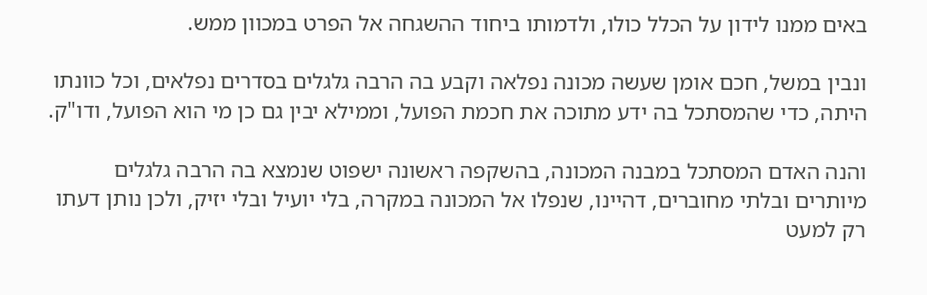באים ממנו לידון על הכלל כולו, ולדמותו ביחוד ההשגחה אל הפרט במכוון ממש.

ונבין במשל, חכם אומן שעשה מכונה נפלאה וקבע בה הרבה גלגלים בסדרים נפלאים, וכל כוונתו היתה, כדי שהמסתכל בה ידע מתוכה את חכמת הפועל, וממילא יבין גם כן מי הוא הפועל, ודו"ק.

והנה האדם המסתכל במבנה המכונה, בהשקפה ראשונה ישפוט שנמצא בה הרבה גלגלים מיותרים ובלתי מחוברים, דהיינו, שנפלו אל המכונה במקרה, בלי יועיל ובלי יזיק, ולכן נותן דעתו רק למעט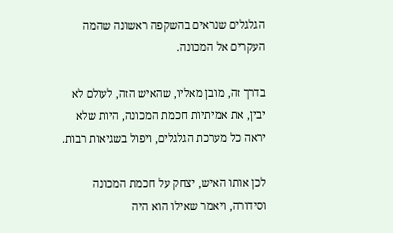הגלגלים שנראים בהשקפה ראשונה שהמה העקרים אל המכונה.

בדרך זה, מובן מאליו, שהאיש הזה, לעולם לא יבין, את אמיתיות חכמת המכונה, היות שלא יראה כל מערכת הגלגלים, ויפול בשגיאות רבות.

לכן אותו האיש, יצחק על חכמת המכונה וסידורה, ויאמר שאילו הוא היה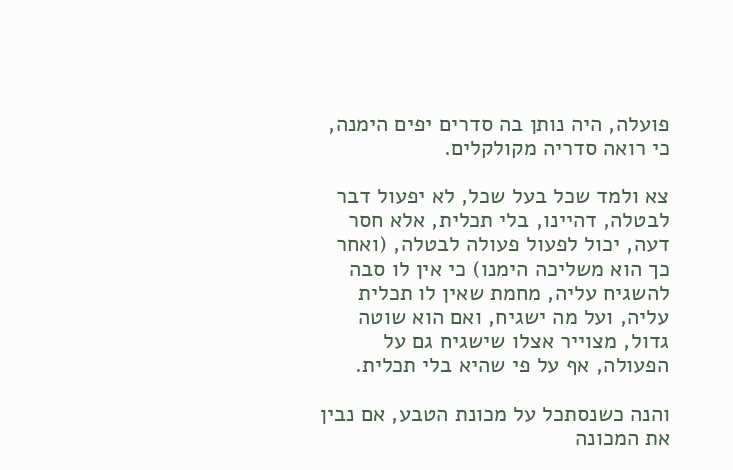פועלה, היה נותן בה סדרים יפים הימנה, כי רואה סדריה מקולקלים.

צא ולמד שכל בעל שכל, לא יפעול דבר לבטלה, דהיינו, בלי תכלית, אלא חסר דעה, יכול לפעול פעולה לבטלה, (ואחר כך הוא משליכה הימנו) כי אין לו סבה להשגיח עליה, מחמת שאין לו תכלית עליה, ועל מה ישגיח, ואם הוא שוטה גדול, מצוייר אצלו שישגיח גם על הפעולה, אף על פי שהיא בלי תכלית.

והנה כשנסתכל על מכונת הטבע, אם נבין את המכונה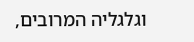וגלגליה המרובים,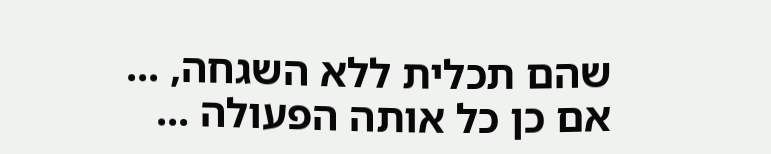שהם תכלית ללא השגחה, ... אם כן כל אותה הפעולה ...